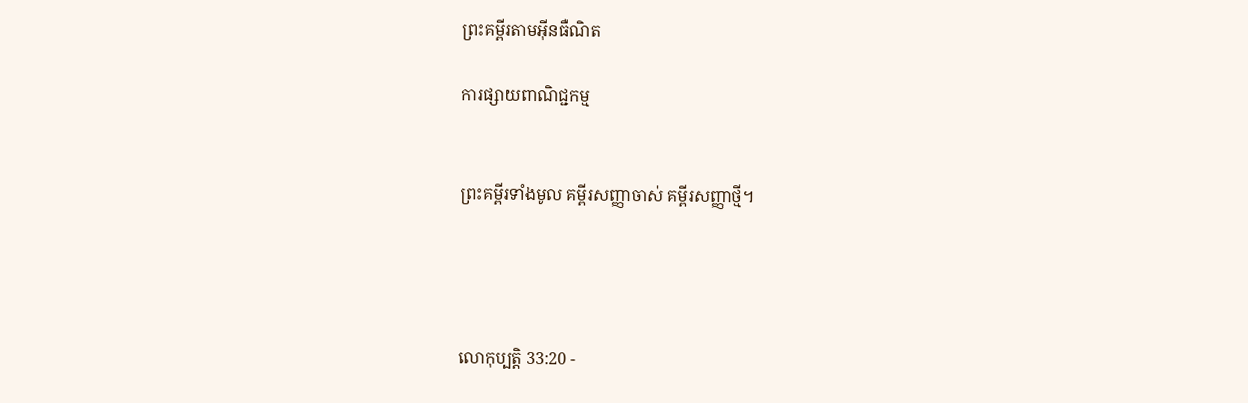ព្រះគម្ពីរតាមអ៊ីនធឺណិត

ការផ្សាយពាណិជ្ជកម្ម


ព្រះគម្ពីរទាំងមូល គម្ពីរសញ្ញាចាស់ គម្ពីរសញ្ញាថ្មី។




លោកុ‌ប្បត្តិ 33:20 -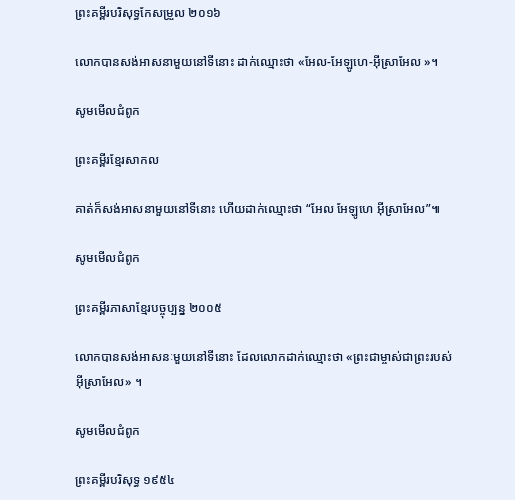ព្រះគម្ពីរបរិសុទ្ធកែសម្រួល ២០១៦

លោកបានសង់អាស‌នាមួយនៅទីនោះ ដាក់ឈ្មោះថា «អែល-អែឡូហេ-អ៊ីស្រា‌អែល »។

សូមមើលជំពូក

ព្រះគម្ពីរខ្មែរសាកល

គាត់ក៏សង់អាសនាមួយនៅទីនោះ ហើយដាក់ឈ្មោះថា “អែល អែឡូហេ អ៊ីស្រាអែល”៕

សូមមើលជំពូក

ព្រះគម្ពីរភាសាខ្មែរបច្ចុប្បន្ន ២០០៥

លោកបានសង់អាសនៈមួយនៅទីនោះ ដែលលោកដាក់ឈ្មោះថា «ព្រះ‌ជាម្ចាស់ជាព្រះរបស់អ៊ីស្រា‌អែល» ។

សូមមើលជំពូក

ព្រះគម្ពីរបរិសុទ្ធ ១៩៥៤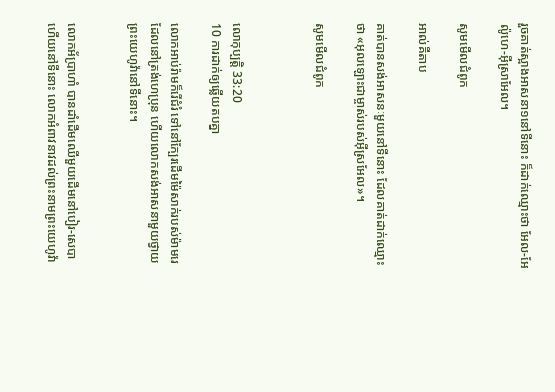រួចគាត់ស្អាងអាសនា១នៅទីនោះ ក៏ដាក់ឈ្មោះថា អែល-អែល៉ូហេ-អ៊ីស្រាអែល។

សូមមើលជំពូក

អាល់គីតាប

គាត់បានសង់អាសនៈមួយនៅទីនោះ ដែលគាត់ដាក់ឈ្មោះថា «អុលឡោះជាម្ចាស់របស់អ៊ីស្រ‌អែល»។

សូមមើលជំពូក



លោកុ‌ប្បត្តិ 33:20
10 ការដាក់ឲ្យឆ្លើយតបគ្នា

លោកអាប់‌រ៉ាមក៏រើជំរំ ទៅនៅក្បែរដើមម៉ៃសាក់របស់ម៉ាមរេ ដែលនៅត្រង់ហេប្រុន ហើយលោកសង់អាស‌នាមួយថ្វាយព្រះ‌យេហូវ៉ានៅទីនោះ។


លោកអ័ប្រា‌ហាំ បានដាំដើមឈើមួយដើមនៅបៀរ-សេបា ហើយនៅទីនោះ លោកអំពាវ‌នាវដល់ព្រះ‌នាមព្រះ‌យេហូវ៉ា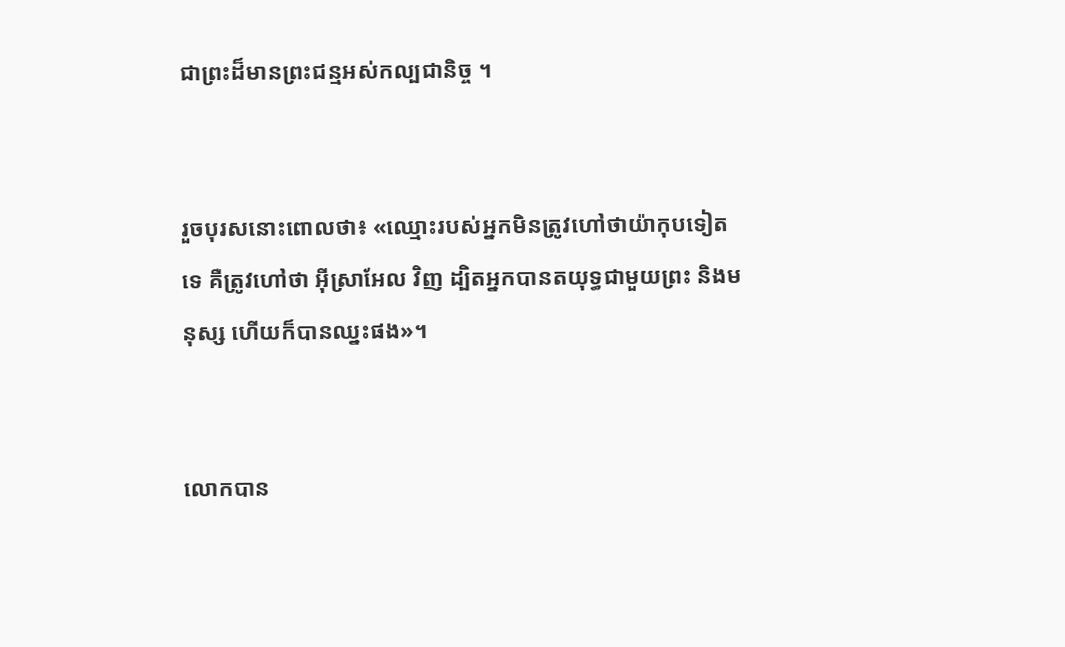ជាព្រះដ៏មានព្រះ‌ជន្មអស់កល្បជា‌និច្ច ។


រួចបុរសនោះពោលថា៖ «ឈ្មោះរបស់អ្នកមិនត្រូវហៅថាយ៉ាកុបទៀតទេ គឺត្រូវហៅថា អ៊ីស្រា‌អែល វិញ ដ្បិតអ្នកបានតយុទ្ធជា‌មួយព្រះ និងមនុស្ស ហើយក៏បានឈ្នះផង»។


លោកបាន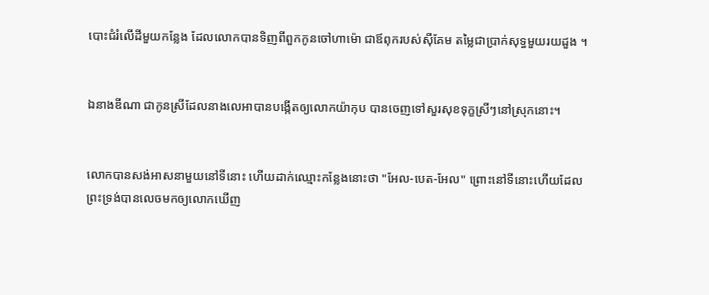បោះជំរំលើដីមួយកន្លែង ដែលលោកបានទិញពីពួកកូនចៅហាម៉ោ ជាឪពុករបស់ស៊ីគែម តម្លៃជាប្រាក់សុទ្ធមួយរយដួង ។


ឯនាងឌីណា ជាកូនស្រីដែលនាងលេអាបានបង្កើតឲ្យលោកយ៉ាកុប បានចេញទៅសួរសុខទុក្ខស្រីៗនៅស្រុកនោះ។


លោកបានសង់អាស‌នាមួយនៅទីនោះ ហើយដាក់ឈ្មោះកន្លែងនោះថា "អែល-បេត-អែល" ព្រោះនៅទីនោះហើយដែលព្រះ‌ទ្រង់បានលេចមកឲ្យលោកឃើញ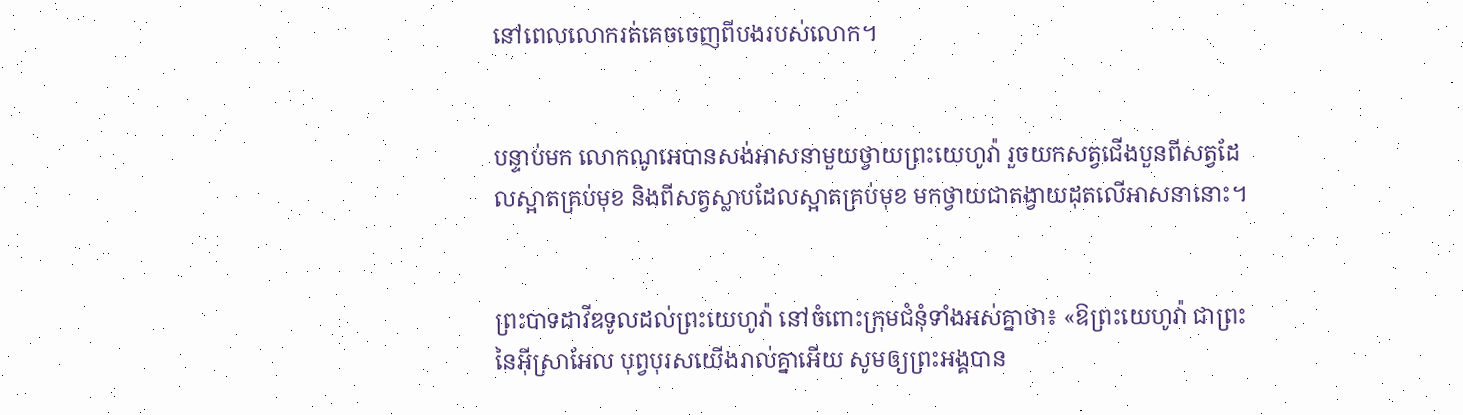នៅពេលលោករត់គេចចេញពីបងរបស់លោក។


បន្ទាប់មក លោកណូអេបានសង់អាស‌នាមួយថ្វាយព្រះ‌យេហូវ៉ា រួចយកសត្វជើងបួនពីសត្វដែលស្អាតគ្រប់មុខ និងពីសត្វស្លាបដែលស្អាតគ្រប់មុខ មកថ្វាយជាតង្វាយដុតលើអាស‌នានោះ។


ព្រះបាទដាវីឌទូលដល់ព្រះ‌យេហូវ៉ា នៅចំពោះក្រុមជំនុំទាំងអស់គ្នាថា៖ «ឱព្រះ‌យេហូវ៉ា ជាព្រះនៃអ៊ីស្រា‌អែល បុព្វបុរសយើងរាល់គ្នាអើយ សូមឲ្យព្រះ‌អង្គបាន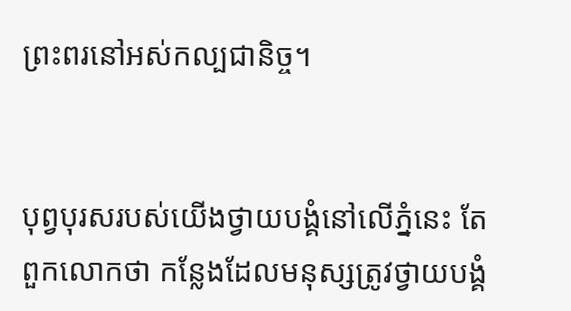ព្រះ‌ពរនៅអស់កល្បជា‌និច្ច។


បុព្វ‌បុរសរបស់យើងថ្វាយបង្គំនៅលើភ្នំនេះ តែពួកលោកថា កន្លែងដែលមនុស្សត្រូវថ្វាយបង្គំ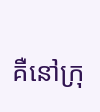គឺនៅក្រុ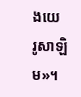ងយេរូ‌សាឡិម»។